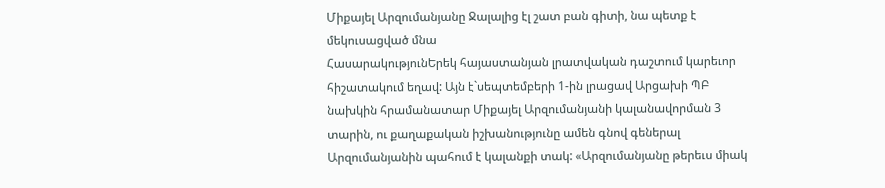Միքայել Արզումանյանը Ջալալից էլ շատ բան գիտի, նա պետք է մեկուսացված մնա
ՀասարակությունԵրեկ հայաստանյան լրատվական դաշտում կարեւոր հիշատակում եղավ: Այն է`սեպտեմբերի 1-ին լրացավ Արցախի ՊԲ նախկին հրամանատար Միքայել Արզումանյանի կալանավորման 3 տարին, ու քաղաքական իշխանությունը ամեն գնով գեներալ Արզումանյանին պահում է կալանքի տակ: «Արզումանյանը թերեւս միակ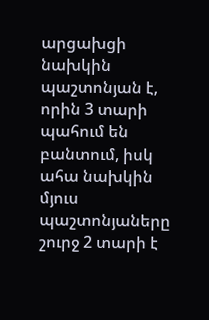արցախցի նախկին պաշտոնյան է, որին 3 տարի պահում են բանտում, իսկ ահա նախկին մյուս պաշտոնյաները շուրջ 2 տարի է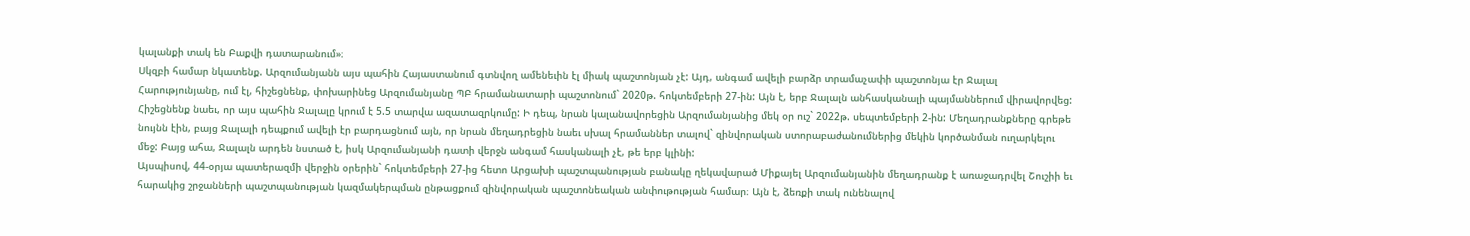կալանքի տակ են Բաքվի դատարանում»։
Սկզբի համար նկատենք. Արզումանյանն այս պահին Հայաստանում գտնվող ամենեւին էլ միակ պաշտոնյան չէ: Այդ, անգամ ավելի բարձր տրամաչափի պաշտոնյա էր Ջալալ Հարությունյանը, ում էլ, հիշեցնենք, փոխարինեց Արզումանյանը ՊԲ հրամանատարի պաշտոնում` 2020թ. հոկտեմբերի 27-ին: Այն է, երբ Ջալալն անհասկանալի պայմաններում վիրավորվեց: Հիշեցնենք նաեւ, որ այս պահին Ջալալը կրում է 5.5 տարվա ազատազրկումը: Ի դեպ, նրան կալանավորեցին Արզումանյանից մեկ օր ուշ` 2022թ. սեպտեմբերի 2-ին: Մեղադրանքները գրեթե նույնն էին, բայց Ջալալի դեպքում ավելի էր բարդացնում այն, որ նրան մեղադրեցին նաեւ սխալ հրամաններ տալով` զինվորական ստորաբաժանումներից մեկին կործանման ուղարկելու մեջ: Բայց ահա, Ջալալն արդեն նստած է, իսկ Արզումանյանի դատի վերջն անգամ հասկանալի չէ, թե երբ կլինի:
Այսպիսով, 44-օրյա պատերազմի վերջին օրերին` հոկտեմբերի 27-ից հետո Արցախի պաշտպանության բանակը ղեկավարած Միքայել Արզումանյանին մեղադրանք է առաջադրվել Շուշիի եւ հարակից շրջանների պաշտպանության կազմակերպման ընթացքում զինվորական պաշտոնեական անփութության համար։ Այն է, ձեռքի տակ ունենալով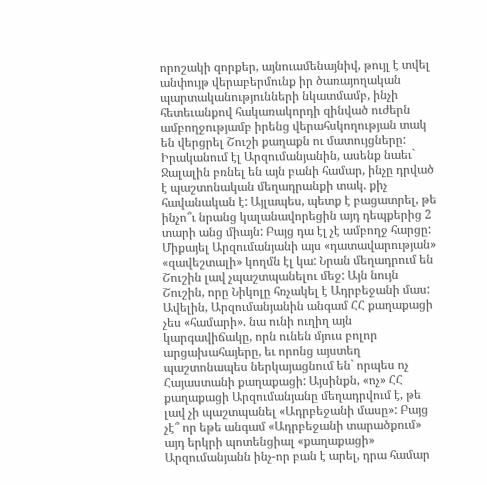որոշակի զորքեր, այնուամենայնիվ, թույլ է տվել անփույթ վերաբերմունք իր ծառայողական պարտականությունների նկատմամբ, ինչի հետեւանքով հակառակորդի զինված ուժերն ամբողջությամբ իրենց վերահսկողության տակ են վերցրել Շուշի քաղաքն ու մատույցները:
Իրականում էլ Արզումանյանին, ասենք նաեւ` Ջալալին բռնել են այն բանի համար, ինչը դրված է պաշտոնական մեղադրանքի տակ. քիչ հավանական է: Այլապես, պետք է բացատրել, թե ինչո՞ւ նրանց կալանավորեցին այդ դեպքերից 2 տարի անց միայն: Բայց դա էլ չէ ամբողջ հարցը:
Միքայել Արզումանյանի այս «դատավարության» «զավեշտալի» կողմն էլ կա: Նրան մեղադրում են Շուշին լավ չպաշտպանելու մեջ: Այն նույն Շուշին, որը Նիկոլը հռչակել է Ադրբեջանի մաս: Ավելին, Արզումանյանին անգամ ՀՀ քաղաքացի չես «համարի». նա ունի ուղիղ այն կարգավիճակը, որն ունեն մյուս բոլոր արցախահայերը, եւ որոնց այստեղ պաշտոնապես ներկայացնում են` որպես ոչ Հայաստանի քաղաքացի: Այսինքն, «ոչ» ՀՀ քաղաքացի Արզումանյանը մեղադրվում է, թե լավ չի պաշտպանել «Ադրբեջանի մասը»: Բայց չէ՞ որ եթե անգամ «Ադրբեջանի տարածքում» այդ երկրի պոտենցիալ «քաղաքացի» Արզումանյանն ինչ-որ բան է արել, դրա համար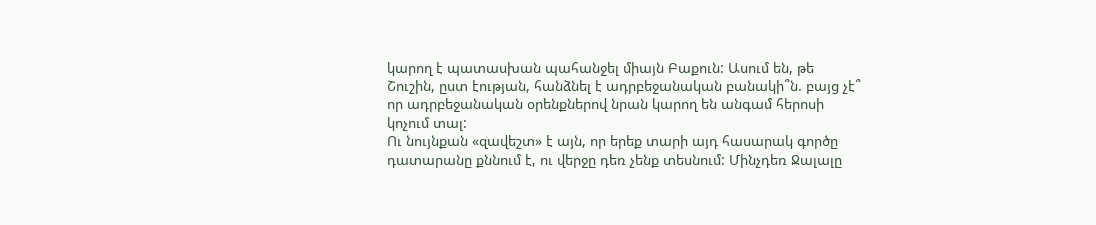կարող է պատասխան պահանջել միայն Բաքուն: Ասում են, թե Շուշին, ըստ էության, հանձնել է ադրբեջանական բանակի՞ն. բայց չէ՞ որ ադրբեջանական օրենքներով նրան կարող են անգամ հերոսի կոչում տալ:
Ու նույնքան «զավեշտ» է այն, որ երեք տարի այդ հասարակ գործը դատարանը քննում է, ու վերջը դեռ չենք տեսնում: Մինչդեռ Ջալալը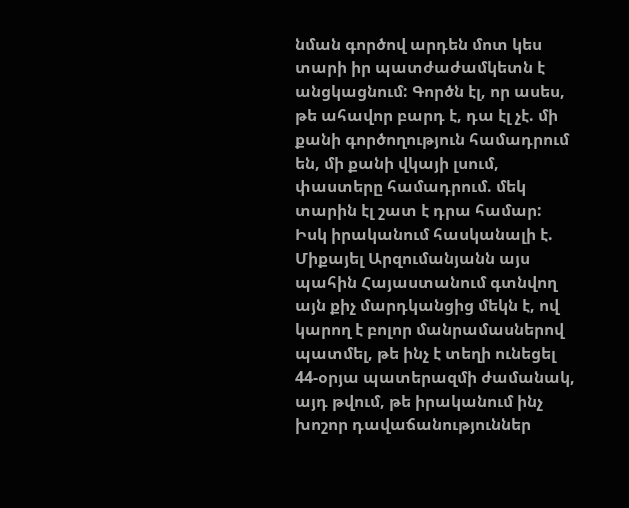նման գործով արդեն մոտ կես տարի իր պատժաժամկետն է անցկացնում: Գործն էլ, որ ասես, թե ահավոր բարդ է, դա էլ չէ. մի քանի գործողություն համադրում են, մի քանի վկայի լսում, փաստերը համադրում. մեկ տարին էլ շատ է դրա համար:
Իսկ իրականում հասկանալի է. Միքայել Արզումանյանն այս պահին Հայաստանում գտնվող այն քիչ մարդկանցից մեկն է, ով կարող է բոլոր մանրամասներով պատմել, թե ինչ է տեղի ունեցել 44-օրյա պատերազմի ժամանակ, այդ թվում, թե իրականում ինչ խոշոր դավաճանություններ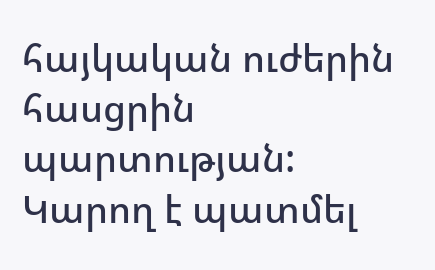հայկական ուժերին հասցրին պարտության: Կարող է պատմել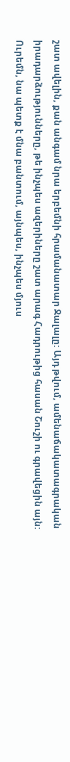շատ ավելին, քան անգամ նրա երբեմնի հրամանատար Ջալալը: Այդ թվում, ամենաճակատագրական իրադարձությունները, թե ինչպես ազերիները շատ արագ Հադրութից հասան Շուշի ու գրավեցին այն:
Ուրեմն, նա պետք է մնա բանտում, այնպես, ինչպես մյուս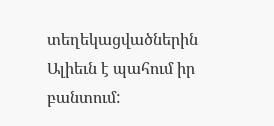տեղեկացվածներին Ալիեւն է պահում իր բանտում: